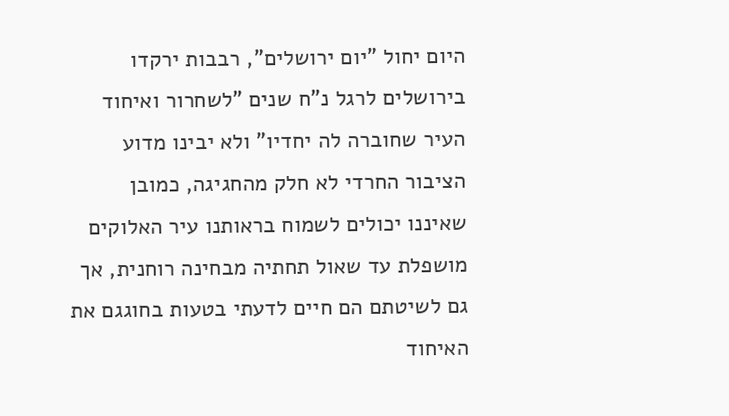היום יחול "יום ירושלים", רבבות ירקדו בירושלים לרגל נ"ח שנים "לשחרור ואיחוד העיר שחוברה לה יחדיו" ולא יבינו מדוע הציבור החרדי לא חלק מהחגיגה, כמובן שאיננו יכולים לשמוח בראותנו עיר האלוקים מושפלת עד שאול תחתיה מבחינה רוחנית, אך גם לשיטתם הם חיים לדעתי בטעות בחוגגם את האיחוד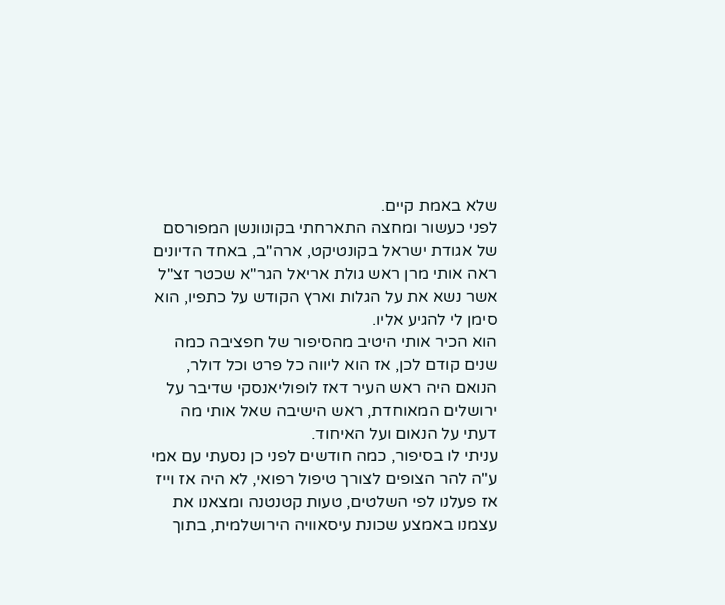שלא באמת קיים.
לפני כעשור ומחצה התארחתי בקונוונשן המפורסם של אגודת ישראל בקונטיקט, ארה"ב, באחד הדיונים ראה אותי מרן ראש גולת אריאל הגר"א שכטר זצ"ל אשר נשא את על הגלות וארץ הקודש על כתפיו, הוא סימן לי להגיע אליו.
הוא הכיר אותי היטיב מהסיפור של חפציבה כמה שנים קודם לכן, אז הוא ליווה כל פרט וכל דולר, הנואם היה ראש העיר דאז לופוליאנסקי שדיבר על ירושלים המאוחדת, ראש הישיבה שאל אותי מה דעתי על הנאום ועל האיחוד.
עניתי לו בסיפור, כמה חודשים לפני כן נסעתי עם אמי ע"ה להר הצופים לצורך טיפול רפואי, לא היה אז וייז אז פעלנו לפי השלטים, טעות קטנטנה ומצאנו את עצמנו באמצע שכונת עיסאוויה הירושלמית, בתוך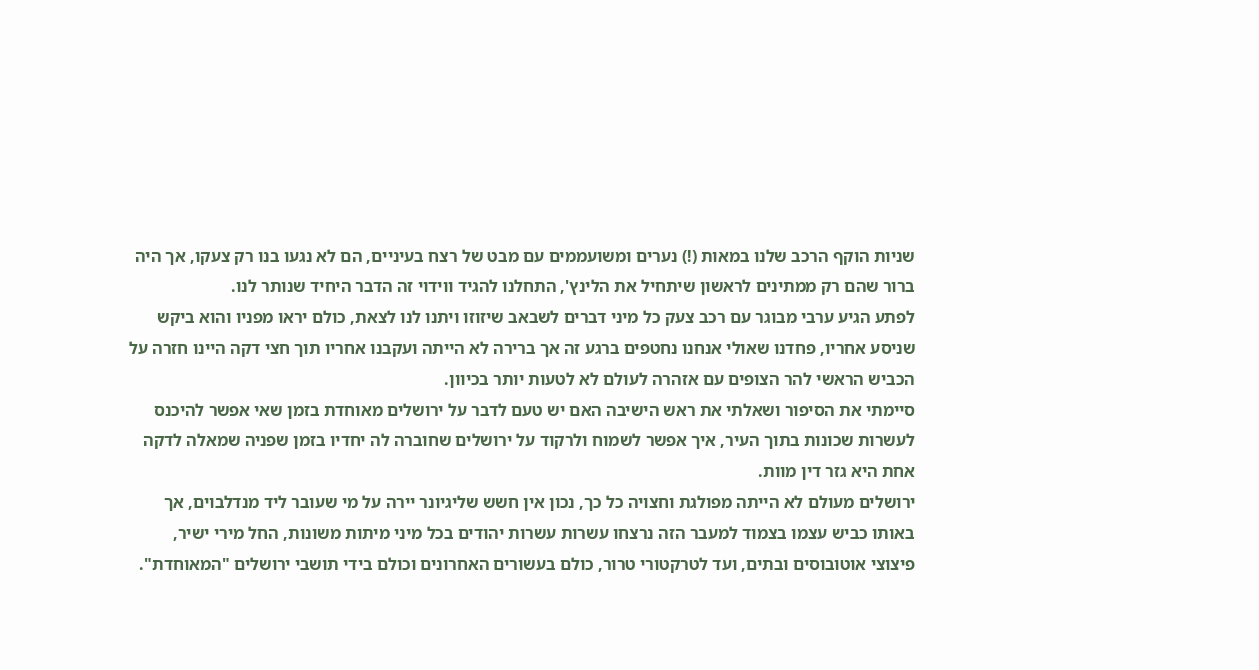שניות הוקף הרכב שלנו במאות (!) נערים ומשועממים עם מבט של רצח בעיניים, הם לא נגעו בנו רק צעקו, אך היה ברור שהם רק ממתינים לראשון שיתחיל את הלינץ', התחלנו להגיד ווידוי זה הדבר היחיד שנותר לנו.
לפתע הגיע ערבי מבוגר עם רכב צעק כל מיני דברים לשבאב שיזוזו ויתנו לנו לצאת, כולם יראו מפניו והוא ביקש שניסע אחריו, פחדנו שאולי אנחנו נחטפים ברגע זה אך ברירה לא הייתה ועקבנו אחריו תוך חצי דקה היינו חזרה על הכביש הראשי להר הצופים עם אזהרה לעולם לא לטעות יותר בכיוון.
סיימתי את הסיפור ושאלתי את ראש הישיבה האם יש טעם לדבר על ירושלים מאוחדת בזמן שאי אפשר להיכנס לעשרות שכונות בתוך העיר, איך אפשר לשמוח ולרקוד על ירושלים שחוברה לה יחדיו בזמן שפניה שמאלה לדקה אחת היא גזר דין מוות.
ירושלים מעולם לא הייתה מפולגת וחצויה כל כך, נכון אין חשש שליגיונר יירה על מי שעובר ליד מנדלבוים, אך באותו כביש עצמו בצמוד למעבר הזה נרצחו עשרות עשרות יהודים בכל מיני מיתות משונות, החל מירי ישיר, פיצוצי אוטובוסים ובתים, ועד לטרקטורי טרור, כולם בעשורים האחרונים וכולם בידי תושבי ירושלים "המאוחדת".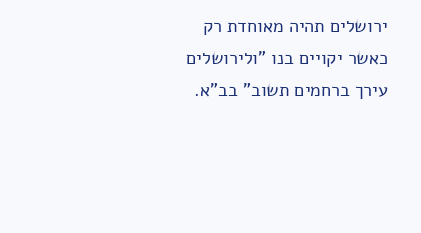ירושלים תהיה מאוחדת רק כאשר יקויים בנו "ולירושלים עירך ברחמים תשוב" בב"א.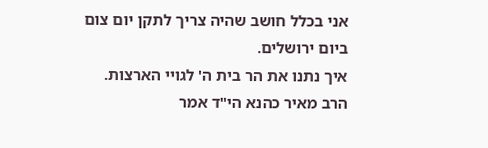אני בכלל חושב שהיה צריך לתקן יום צום ביום ירושלים.
איך נתנו את הר בית ה' לגויי הארצות.
הרב מאיר כהנא הי"ד אמר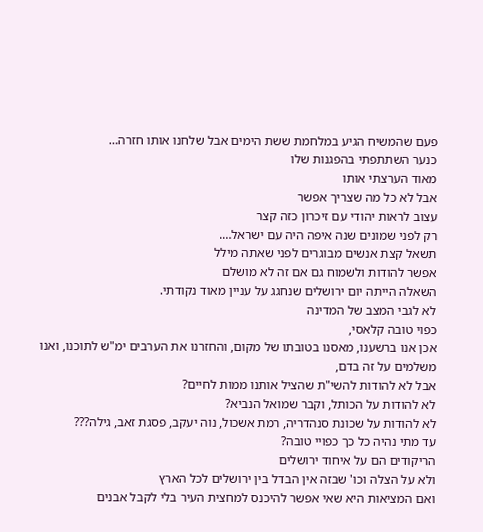פעם שהמשיח הגיע במלחמת ששת הימים אבל שלחנו אותו חזרה…
כנער השתתפתי בהפגנות שלו
מאוד הערצתי אותו
אבל לא כל מה שצריך אפשר
עצוב לראות יהודי עם זיכרון כזה קצר
רק לפני שמונים שנה איפה היה עם ישראל….
תשאל קצת אנשים מבוגרים לפני שאתה מילל
אפשר להודות ולשמוח גם אם זה לא מושלם
השאלה הייתה יום ירושלים שנחגג על עניין מאוד נקודתי.
לא לגבי המצב של המדינה
כפוי טובה קלאסי,
אכן אנו ברשענו, מאסנו בטובתו של מקום, והחזרנו את הערבים ימ"ש לתוכנו, ואנו משלמים על זה בדם,
אבל לא להודות להשי"ת שהציל אותנו ממות לחיים?
לא להודות על הכותל, וקבר שמואל הנביא?
לא להודות על שכונת סנהדריה, רמת אשכול, נוה יעקב, פסגת זאב, גילה???
עד מתי נהיה כל כך כפויי טובה?
הריקודים הם על איחוד ירושלים
ולא על הצלה וכו' שבזה אין הבדל בין ירושלים לכל הארץ
ואם המציאות היא שאי אפשר להיכנס למחצית העיר בלי לקבל אבנים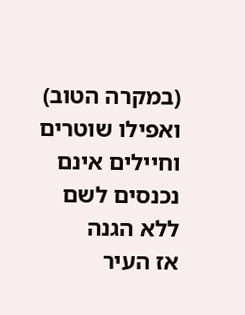(במקרה הטוב)
ואפילו שוטרים וחיילים אינם נכנסים לשם ללא הגנה
אז העיר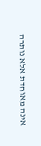אינה מאוחדת אלא נותרה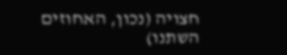חצויה (נכון, האחוזים השתנו)